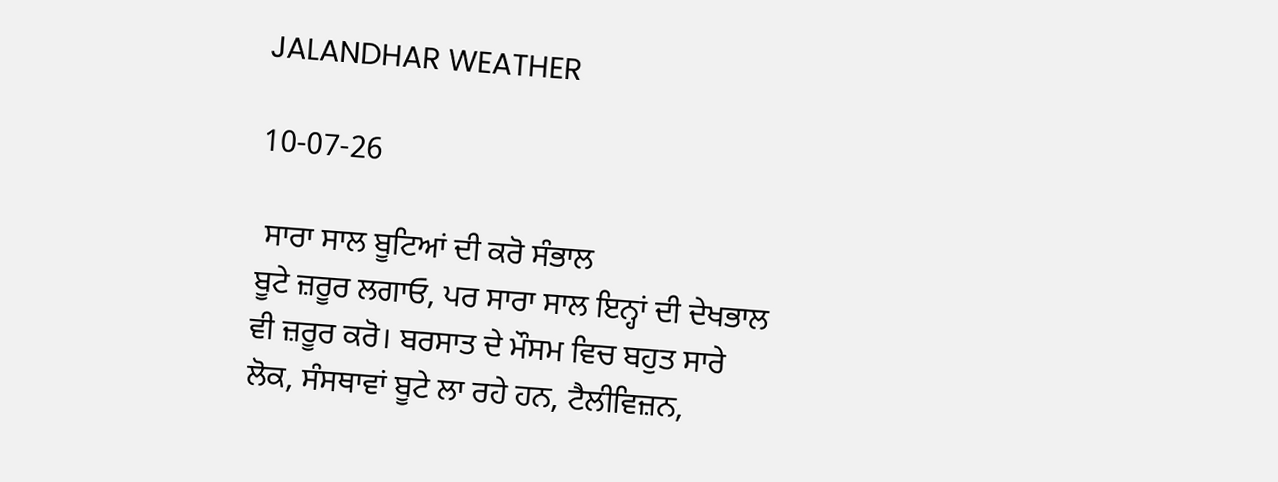JALANDHAR WEATHER

10-07-26

 ਸਾਰਾ ਸਾਲ ਬੂਟਿਆਂ ਦੀ ਕਰੋ ਸੰਭਾਲ
ਬੂਟੇ ਜ਼ਰੂਰ ਲਗਾਓ, ਪਰ ਸਾਰਾ ਸਾਲ ਇਨ੍ਹਾਂ ਦੀ ਦੇਖਭਾਲ ਵੀ ਜ਼ਰੂਰ ਕਰੋ। ਬਰਸਾਤ ਦੇ ਮੌਸਮ ਵਿਚ ਬਹੁਤ ਸਾਰੇ ਲੋਕ, ਸੰਸਥਾਵਾਂ ਬੂਟੇ ਲਾ ਰਹੇ ਹਨ, ਟੈਲੀਵਿਜ਼ਨ,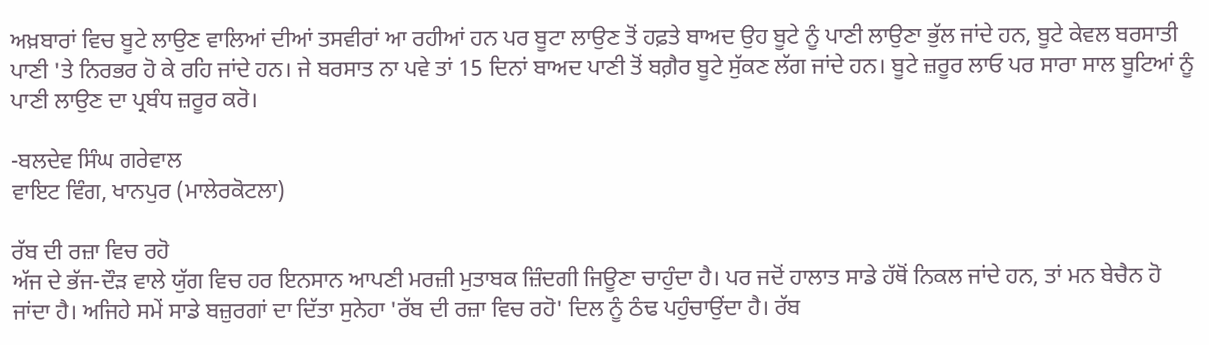ਅਖ਼ਬਾਰਾਂ ਵਿਚ ਬੂਟੇ ਲਾਉਣ ਵਾਲਿਆਂ ਦੀਆਂ ਤਸਵੀਰਾਂ ਆ ਰਹੀਆਂ ਹਨ ਪਰ ਬੂਟਾ ਲਾਉਣ ਤੋਂ ਹਫ਼ਤੇ ਬਾਅਦ ਉਹ ਬੂਟੇ ਨੂੰ ਪਾਣੀ ਲਾਉਣਾ ਭੁੱਲ ਜਾਂਦੇ ਹਨ, ਬੂਟੇ ਕੇਵਲ ਬਰਸਾਤੀ ਪਾਣੀ 'ਤੇ ਨਿਰਭਰ ਹੋ ਕੇ ਰਹਿ ਜਾਂਦੇ ਹਨ। ਜੇ ਬਰਸਾਤ ਨਾ ਪਵੇ ਤਾਂ 15 ਦਿਨਾਂ ਬਾਅਦ ਪਾਣੀ ਤੋਂ ਬਗ਼ੈਰ ਬੂਟੇ ਸੁੱਕਣ ਲੱਗ ਜਾਂਦੇ ਹਨ। ਬੂਟੇ ਜ਼ਰੂਰ ਲਾਓ ਪਰ ਸਾਰਾ ਸਾਲ ਬੂਟਿਆਂ ਨੂੰ ਪਾਣੀ ਲਾਉਣ ਦਾ ਪ੍ਰਬੰਧ ਜ਼ਰੂਰ ਕਰੋ।

-ਬਲਦੇਵ ਸਿੰਘ ਗਰੇਵਾਲ
ਵਾਇਟ ਵਿੰਗ, ਖਾਨਪੁਰ (ਮਾਲੇਰਕੋਟਲਾ)

ਰੱਬ ਦੀ ਰਜ਼ਾ ਵਿਚ ਰਹੋ
ਅੱਜ ਦੇ ਭੱਜ-ਦੌੜ ਵਾਲੇ ਯੁੱਗ ਵਿਚ ਹਰ ਇਨਸਾਨ ਆਪਣੀ ਮਰਜ਼ੀ ਮੁਤਾਬਕ ਜ਼ਿੰਦਗੀ ਜਿਊਣਾ ਚਾਹੁੰਦਾ ਹੈ। ਪਰ ਜਦੋਂ ਹਾਲਾਤ ਸਾਡੇ ਹੱਥੋਂ ਨਿਕਲ ਜਾਂਦੇ ਹਨ, ਤਾਂ ਮਨ ਬੇਚੈਨ ਹੋ ਜਾਂਦਾ ਹੈ। ਅਜਿਹੇ ਸਮੇਂ ਸਾਡੇ ਬਜ਼ੁਰਗਾਂ ਦਾ ਦਿੱਤਾ ਸੁਨੇਹਾ 'ਰੱਬ ਦੀ ਰਜ਼ਾ ਵਿਚ ਰਹੋ' ਦਿਲ ਨੂੰ ਠੰਢ ਪਹੁੰਚਾਉਂਦਾ ਹੈ। ਰੱਬ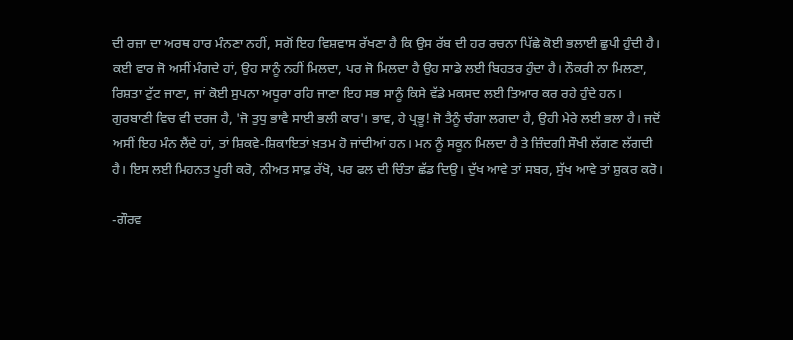ਦੀ ਰਜ਼ਾ ਦਾ ਅਰਥ ਹਾਰ ਮੰਨਣਾ ਨਹੀਂ, ਸਗੋਂ ਇਹ ਵਿਸ਼ਵਾਸ ਰੱਖਣਾ ਹੈ ਕਿ ਉਸ ਰੱਬ ਦੀ ਹਰ ਰਚਨਾ ਪਿੱਛੇ ਕੋਈ ਭਲਾਈ ਛੁਪੀ ਹੁੰਦੀ ਹੈ। ਕਈ ਵਾਰ ਜੋ ਅਸੀਂ ਮੰਗਦੇ ਹਾਂ, ਉਹ ਸਾਨੂੰ ਨਹੀਂ ਮਿਲਦਾ, ਪਰ ਜੋ ਮਿਲਦਾ ਹੈ ਉਹ ਸਾਡੇ ਲਈ ਬਿਹਤਰ ਹੁੰਦਾ ਹੈ। ਨੌਕਰੀ ਨਾ ਮਿਲਣਾ, ਰਿਸ਼ਤਾ ਟੁੱਟ ਜਾਣਾ, ਜਾਂ ਕੋਈ ਸੁਪਨਾ ਅਧੂਰਾ ਰਹਿ ਜਾਣਾ ਇਹ ਸਭ ਸਾਨੂੰ ਕਿਸੇ ਵੱਡੇ ਮਕਸਦ ਲਈ ਤਿਆਰ ਕਰ ਰਹੇ ਹੁੰਦੇ ਹਨ। ਗੁਰਬਾਣੀ ਵਿਚ ਵੀ ਦਰਜ ਹੈ, 'ਜੋ ਤੁਧੁ ਭਾਵੈ ਸਾਈ ਭਲੀ ਕਾਰ'। ਭਾਵ, ਹੇ ਪ੍ਰਭੂ! ਜੋ ਤੈਨੂੰ ਚੰਗਾ ਲਗਦਾ ਹੈ, ਉਹੀ ਮੇਰੇ ਲਈ ਭਲਾ ਹੈ। ਜਦੋਂ ਅਸੀਂ ਇਹ ਮੰਨ ਲੈਂਦੇ ਹਾਂ, ਤਾਂ ਸ਼ਿਕਵੇ-ਸ਼ਿਕਾਇਤਾਂ ਖ਼ਤਮ ਹੋ ਜਾਂਦੀਆਂ ਹਨ। ਮਨ ਨੂੰ ਸਕੂਨ ਮਿਲਦਾ ਹੈ ਤੇ ਜ਼ਿੰਦਗੀ ਸੌਖੀ ਲੱਗਣ ਲੱਗਦੀ ਹੈ। ਇਸ ਲਈ ਮਿਹਨਤ ਪੂਰੀ ਕਰੋ, ਨੀਅਤ ਸਾਫ਼ ਰੱਖੋ, ਪਰ ਫਲ ਦੀ ਚਿੰਤਾ ਛੱਡ ਦਿਉ। ਦੁੱਖ ਆਵੇ ਤਾਂ ਸਬਰ, ਸੁੱਖ ਆਵੇ ਤਾਂ ਸ਼ੁਕਰ ਕਰੋ।

-ਗੌਰਵ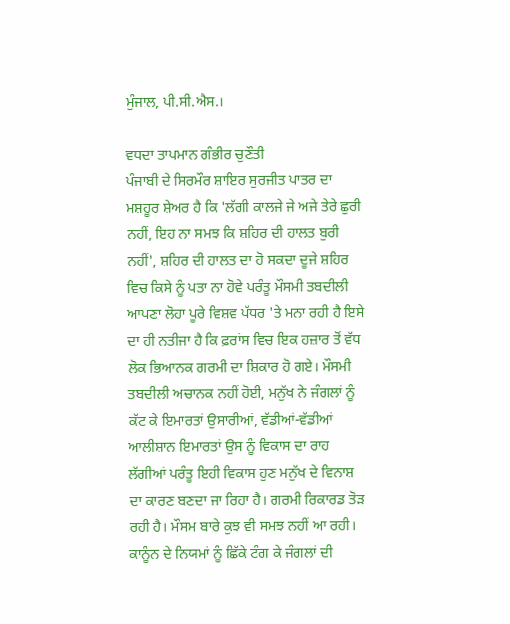ਮੁੰਜਾਲ, ਪੀ.ਸੀ.ਐਸ.।

ਵਧਦਾ ਤਾਪਮਾਨ ਗੰਭੀਰ ਚੁਣੌਤੀ
ਪੰਜਾਬੀ ਦੇ ਸਿਰਮੌਰ ਸ਼ਾਇਰ ਸੁਰਜੀਤ ਪਾਤਰ ਦਾ ਮਸ਼ਹੂਰ ਸ਼ੇਅਰ ਹੈ ਕਿ 'ਲੱਗੀ ਕਾਲਜੇ ਜੇ ਅਜੇ ਤੇਰੇ ਛੁਰੀ ਨਹੀਂ, ਇਹ ਨਾ ਸਮਝ ਕਿ ਸ਼ਹਿਰ ਦੀ ਹਾਲਤ ਬੁਰੀ ਨਹੀਂ', ਸ਼ਹਿਰ ਦੀ ਹਾਲਤ ਦਾ ਹੋ ਸਕਦਾ ਦੂਜੇ ਸ਼ਹਿਰ ਵਿਚ ਕਿਸੇ ਨੂੰ ਪਤਾ ਨਾ ਹੋਵੇ ਪਰੰਤੂ ਮੌਸਮੀ ਤਬਦੀਲੀ ਆਪਣਾ ਲੋਹਾ ਪੂਰੇ ਵਿਸ਼ਵ ਪੱਧਰ 'ਤੇ ਮਨਾ ਰਹੀ ਹੈ ਇਸੇ ਦਾ ਹੀ ਨਤੀਜਾ ਹੈ ਕਿ ਫ਼ਰਾਂਸ ਵਿਚ ਇਕ ਹਜ਼ਾਰ ਤੋਂ ਵੱਧ ਲੋਕ ਭਿਆਨਕ ਗਰਮੀ ਦਾ ਸ਼ਿਕਾਰ ਹੋ ਗਏ। ਮੌਸਮੀ ਤਬਦੀਲੀ ਅਚਾਨਕ ਨਹੀਂ ਹੋਈ, ਮਨੁੱਖ ਨੇ ਜੰਗਲਾਂ ਨੂੰ ਕੱਟ ਕੇ ਇਮਾਰਤਾਂ ਉਸਾਰੀਆਂ, ਵੱਡੀਆਂ-ਵੱਡੀਆਂ ਆਲੀਸ਼ਾਨ ਇਮਾਰਤਾਂ ਉਸ ਨੂੰ ਵਿਕਾਸ ਦਾ ਰਾਹ ਲੱਗੀਆਂ ਪਰੰਤੂ ਇਹੀ ਵਿਕਾਸ ਹੁਣ ਮਨੁੱਖ ਦੇ ਵਿਨਾਸ਼ ਦਾ ਕਾਰਣ ਬਣਦਾ ਜਾ ਰਿਹਾ ਹੈ। ਗਰਮੀ ਰਿਕਾਰਡ ਤੋੜ ਰਹੀ ਹੈ। ਮੌਸਮ ਬਾਰੇ ਕੁਝ ਵੀ ਸਮਝ ਨਹੀਂ ਆ ਰਹੀ। ਕਾਨੂੰਨ ਦੇ ਨਿਯਮਾਂ ਨੂੰ ਛਿੱਕੇ ਟੰਗ ਕੇ ਜੰਗਲਾਂ ਦੀ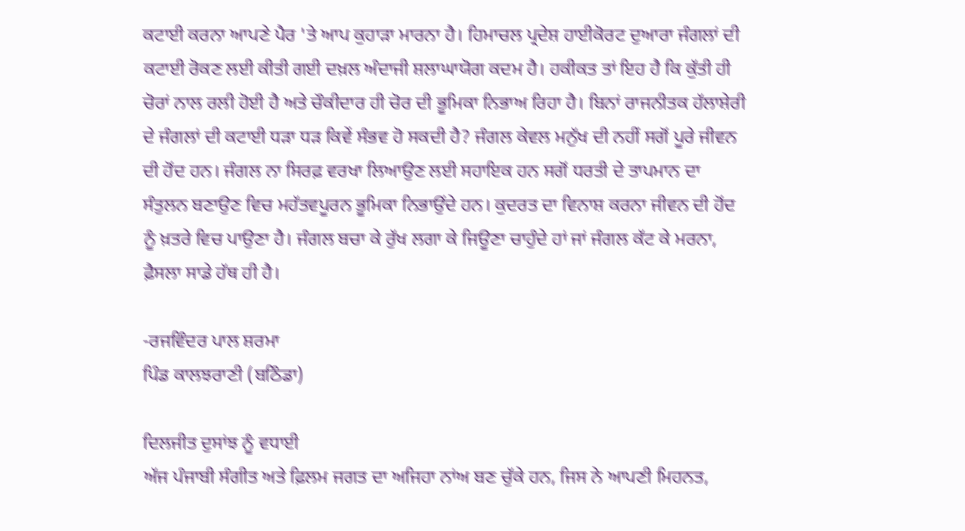ਕਟਾਈ ਕਰਨਾ ਆਪਣੇ ਪੈਰ 'ਤੇ ਆਪ ਕੁਹਾੜਾ ਮਾਰਨਾ ਹੈ। ਹਿਮਾਚਲ ਪ੍ਰਦੇਸ਼ ਹਾਈਕੋਰਟ ਦੁਆਰਾ ਜੰਗਲਾਂ ਦੀ ਕਟਾਈ ਰੋਕਣ ਲਈ ਕੀਤੀ ਗਈ ਦਖ਼ਲ ਅੰਦਾਜੀ ਸ਼ਲਾਘਾਯੋਗ ਕਦਮ ਹੈ। ਹਕੀਕਤ ਤਾਂ ਇਹ ਹੈ ਕਿ ਕੁੱਤੀ ਹੀ ਚੋਰਾਂ ਨਾਲ ਰਲੀ ਹੋਈ ਹੈ ਅਤੇ ਚੌਕੀਦਾਰ ਹੀ ਚੋਰ ਦੀ ਭੂਮਿਕਾ ਨਿਭਾਅ ਰਿਹਾ ਹੈ। ਬਿਨਾਂ ਰਾਜਨੀਤਕ ਹੱਲਾਸ਼ੇਰੀ ਦੇ ਜੰਗਲਾਂ ਦੀ ਕਟਾਈ ਧੜਾ ਧੜ ਕਿਵੇਂ ਸੰਭਵ ਹੋ ਸਕਦੀ ਹੈ? ਜੰਗਲ ਕੇਵਲ ਮਨੁੱਖ ਦੀ ਨਹੀਂ ਸਗੋਂ ਪੂਰੇ ਜੀਵਨ ਦੀ ਹੋਂਦ ਹਨ। ਜੰਗਲ ਨਾ ਸਿਰਫ਼ ਵਰਖਾ ਲਿਆਉਣ ਲਈ ਸਹਾਇਕ ਹਨ ਸਗੋਂ ਧਰਤੀ ਦੇ ਤਾਪਮਾਨ ਦਾ ਸੰਤੁਲਨ ਬਣਾਉਣ ਵਿਚ ਮਹੱਤਵਪੂਰਨ ਭੂਮਿਕਾ ਨਿਭਾਉਂਦੇ ਹਨ। ਕੁਦਰਤ ਦਾ ਵਿਨਾਸ਼ ਕਰਨਾ ਜੀਵਨ ਦੀ ਹੋਂਦ ਨੂੰ ਖ਼ਤਰੇ ਵਿਚ ਪਾਉਣਾ ਹੈ। ਜੰਗਲ ਬਚਾ ਕੇ ਰੁੱਖ ਲਗਾ ਕੇ ਜਿਊਣਾ ਚਾਹੁੰਦੇ ਹਾਂ ਜਾਂ ਜੰਗਲ ਕੱਟ ਕੇ ਮਰਨਾ, ਫ਼ੈਸਲਾ ਸਾਡੇ ਹੱਥ ਹੀ ਹੈ।

-ਰਜਵਿੰਦਰ ਪਾਲ ਸ਼ਰਮਾ
ਪਿੰਡ ਕਾਲਝਰਾਣੀ (ਬਠਿੰਡਾ)

ਦਿਲਜੀਤ ਦੁਸਾਂਝ ਨੂੰ ਵਧਾਈ
ਅੱਜ ਪੰਜਾਬੀ ਸੰਗੀਤ ਅਤੇ ਫ਼ਿਲਮ ਜਗਤ ਦਾ ਅਜਿਹਾ ਨਾਂਅ ਬਣ ਚੁੱਕੇ ਹਨ, ਜਿਸ ਨੇ ਆਪਣੀ ਮਿਹਨਤ,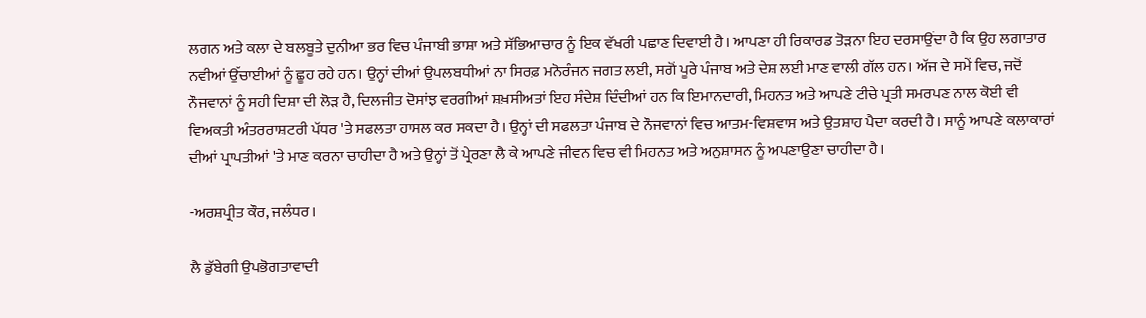ਲਗਨ ਅਤੇ ਕਲਾ ਦੇ ਬਲਬੂਤੇ ਦੁਨੀਆ ਭਰ ਵਿਚ ਪੰਜਾਬੀ ਭਾਸ਼ਾ ਅਤੇ ਸੱਭਿਆਚਾਰ ਨੂੰ ਇਕ ਵੱਖਰੀ ਪਛਾਣ ਦਿਵਾਈ ਹੈ। ਆਪਣਾ ਹੀ ਰਿਕਾਰਡ ਤੋੜਨਾ ਇਹ ਦਰਸਾਉਂਦਾ ਹੈ ਕਿ ਉਹ ਲਗਾਤਾਰ ਨਵੀਆਂ ਉੱਚਾਈਆਂ ਨੂੰ ਛੂਹ ਰਹੇ ਹਨ। ਉਨ੍ਹਾਂ ਦੀਆਂ ਉਪਲਬਧੀਆਂ ਨਾ ਸਿਰਫ਼ ਮਨੋਰੰਜਨ ਜਗਤ ਲਈ, ਸਗੋਂ ਪੂਰੇ ਪੰਜਾਬ ਅਤੇ ਦੇਸ਼ ਲਈ ਮਾਣ ਵਾਲੀ ਗੱਲ ਹਨ। ਅੱਜ ਦੇ ਸਮੇਂ ਵਿਚ, ਜਦੋਂ ਨੌਜਵਾਨਾਂ ਨੂੰ ਸਹੀ ਦਿਸ਼ਾ ਦੀ ਲੋੜ ਹੈ, ਦਿਲਜੀਤ ਦੋਸਾਂਝ ਵਰਗੀਆਂ ਸ਼ਖ਼ਸੀਅਤਾਂ ਇਹ ਸੰਦੇਸ਼ ਦਿੰਦੀਆਂ ਹਨ ਕਿ ਇਮਾਨਦਾਰੀ, ਮਿਹਨਤ ਅਤੇ ਆਪਣੇ ਟੀਚੇ ਪ੍ਰਤੀ ਸਮਰਪਣ ਨਾਲ ਕੋਈ ਵੀ ਵਿਅਕਤੀ ਅੰਤਰਰਾਸ਼ਟਰੀ ਪੱਧਰ 'ਤੇ ਸਫਲਤਾ ਹਾਸਲ ਕਰ ਸਕਦਾ ਹੈ। ਉਨ੍ਹਾਂ ਦੀ ਸਫਲਤਾ ਪੰਜਾਬ ਦੇ ਨੌਜਵਾਨਾਂ ਵਿਚ ਆਤਮ-ਵਿਸ਼ਵਾਸ ਅਤੇ ਉਤਸ਼ਾਹ ਪੈਦਾ ਕਰਦੀ ਹੈ। ਸਾਨੂੰ ਆਪਣੇ ਕਲਾਕਾਰਾਂ ਦੀਆਂ ਪ੍ਰਾਪਤੀਆਂ 'ਤੇ ਮਾਣ ਕਰਨਾ ਚਾਹੀਦਾ ਹੈ ਅਤੇ ਉਨ੍ਹਾਂ ਤੋਂ ਪ੍ਰੇਰਣਾ ਲੈ ਕੇ ਆਪਣੇ ਜੀਵਨ ਵਿਚ ਵੀ ਮਿਹਨਤ ਅਤੇ ਅਨੁਸ਼ਾਸਨ ਨੂੰ ਅਪਣਾਉਣਾ ਚਾਹੀਦਾ ਹੈ।

-ਅਰਸ਼ਪ੍ਰੀਤ ਕੌਰ, ਜਲੰਧਰ।

ਲੈ ਡੁੱਬੇਗੀ ਉਪਭੋਗਤਾਵਾਦੀ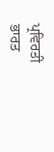ਪ੍ਰਵਿਰਤੀ
ਭਾਰਤ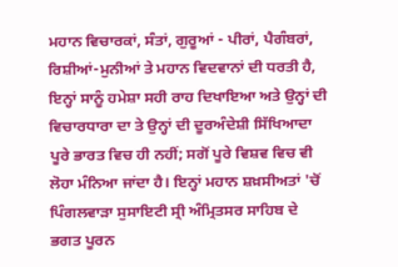ਮਹਾਨ ਵਿਚਾਰਕਾਂ, ਸੰਤਾਂ, ਗੁਰੂਆਂ - ਪੀਰਾਂ, ਪੈਗੰਬਰਾਂ, ਰਿਸ਼ੀਆਂ-ਮੁਨੀਆਂ ਤੇ ਮਹਾਨ ਵਿਦਵਾਨਾਂ ਦੀ ਧਰਤੀ ਹੈ, ਇਨ੍ਹਾਂ ਸਾਨੂੰ ਹਮੇਸ਼ਾ ਸਹੀ ਰਾਹ ਦਿਖਾਇਆ ਅਤੇ ਉਨ੍ਹਾਂ ਦੀ ਵਿਚਾਰਧਾਰਾ ਦਾ ਤੇ ਉਨ੍ਹਾਂ ਦੀ ਦੂਰਅੰਦੇਸ਼ੀ ਸਿੱਖਿਆਦਾ ਪੂਰੇ ਭਾਰਤ ਵਿਚ ਹੀ ਨਹੀਂ; ਸਗੋਂ ਪੂਰੇ ਵਿਸ਼ਵ ਵਿਚ ਵੀ ਲੋਹਾ ਮੰਨਿਆ ਜਾਂਦਾ ਹੈ। ਇਨ੍ਹਾਂ ਮਹਾਨ ਸ਼ਖ਼ਸੀਅਤਾਂ 'ਚੋਂ ਪਿੰਗਲਵਾੜਾ ਸੁਸਾਇਟੀ ਸ੍ਰੀ ਅੰਮ੍ਰਿਤਸਰ ਸਾਹਿਬ ਦੇ ਭਗਤ ਪੂਰਨ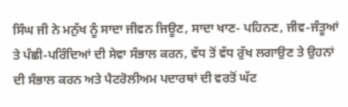ਸਿੰਘ ਜੀ ਨੇ ਮਨੁੱਖ ਨੂੰ ਸਾਦਾ ਜੀਵਨ ਜਿਊਣ, ਸਾਦਾ ਖਾਣ- ਪਹਿਨਣ, ਜੀਵ-ਜੰਤੂਆਂ ਤੇ ਪੰਛੀ-ਪਰਿੰਦਿਆਂ ਦੀ ਸੇਵਾ ਸੰਭਾਲ ਕਰਨ, ਵੱਧ ਤੋਂ ਵੱਧ ਰੁੱਖ ਲਗਾਉਣ ਤੇ ਉਹਨਾਂ ਦੀ ਸੰਭਾਲ ਕਰਨ ਅਤੇ ਪੈਟਰੋਲੀਅਮ ਪਦਾਰਥਾਂ ਦੀ ਵਰਤੋਂ ਘੱਟ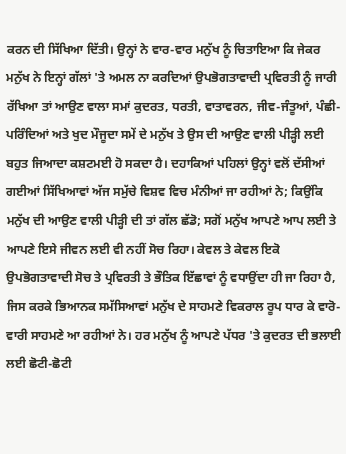ਕਰਨ ਦੀ ਸਿੱਖਿਆ ਦਿੱਤੀ। ਉਨ੍ਹਾਂ ਨੇ ਵਾਰ-ਵਾਰ ਮਨੁੱਖ ਨੂੰ ਚਿਤਾਇਆ ਕਿ ਜੇਕਰ ਮਨੁੱਖ ਨੇ ਇਨ੍ਹਾਂ ਗੱਲਾਂ 'ਤੇ ਅਮਲ ਨਾ ਕਰਦਿਆਂ ਉਪਭੋਗਤਾਵਾਦੀ ਪ੍ਰਵਿਰਤੀ ਨੂੰ ਜਾਰੀ ਰੱਖਿਆ ਤਾਂ ਆਉਣ ਵਾਲਾ ਸਮਾਂ ਕੁਦਰਤ, ਧਰਤੀ, ਵਾਤਾਵਰਨ, ਜੀਵ-ਜੰਤੂਆਂ, ਪੰਛੀ-ਪਰਿੰਦਿਆਂ ਅਤੇ ਖੁਦ ਮੌਜੂਦਾ ਸਮੇਂ ਦੇ ਮਨੁੱਖ ਤੇ ਉਸ ਦੀ ਆਉਣ ਵਾਲੀ ਪੀੜ੍ਹੀ ਲਈ ਬਹੁਤ ਜਿਆਦਾ ਕਸ਼ਟਮਈ ਹੋ ਸਕਦਾ ਹੈ। ਦਹਾਕਿਆਂ ਪਹਿਲਾਂ ਉਨ੍ਹਾਂ ਵਲੋਂ ਦੱਸੀਆਂ ਗਈਆਂ ਸਿੱਖਿਆਵਾਂ ਅੱਜ ਸਮੁੱਚੇ ਵਿਸ਼ਵ ਵਿਚ ਮੰਨੀਆਂ ਜਾ ਰਹੀਆਂ ਨੇ; ਕਿਉਂਕਿ ਮਨੁੱਖ ਦੀ ਆਉਣ ਵਾਲੀ ਪੀੜ੍ਹੀ ਦੀ ਤਾਂ ਗੱਲ ਛੱਡੋ; ਸਗੋਂ ਮਨੁੱਖ ਆਪਣੇ ਆਪ ਲਈ ਤੇ ਆਪਣੇ ਇਸੇ ਜੀਵਨ ਲਈ ਵੀ ਨਹੀਂ ਸੋਚ ਰਿਹਾ। ਕੇਵਲ ਤੇ ਕੇਵਲ ਇਕੋ ਉਪਭੋਗਤਾਵਾਦੀ ਸੋਚ ਤੇ ਪ੍ਰਵਿਰਤੀ ਤੇ ਭੌਤਿਕ ਇੱਛਾਵਾਂ ਨੂੰ ਵਧਾਉਂਦਾ ਹੀ ਜਾ ਰਿਹਾ ਹੈ, ਜਿਸ ਕਰਕੇ ਭਿਆਨਕ ਸਮੱਸਿਆਵਾਂ ਮਨੁੱਖ ਦੇ ਸਾਹਮਣੇ ਵਿਕਰਾਲ ਰੂਪ ਧਾਰ ਕੇ ਵਾਰੋ-ਵਾਰੀ ਸਾਹਮਣੇ ਆ ਰਹੀਆਂ ਨੇ। ਹਰ ਮਨੁੱਖ ਨੂੰ ਆਪਣੇ ਪੱਧਰ 'ਤੇ ਕੁਦਰਤ ਦੀ ਭਲਾਈ ਲਈ ਛੋਟੀ-ਛੋਟੀ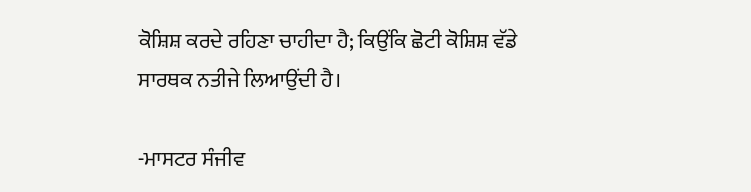ਕੋਸ਼ਿਸ਼ ਕਰਦੇ ਰਹਿਣਾ ਚਾਹੀਦਾ ਹੈ; ਕਿਉਂਕਿ ਛੋਟੀ ਕੋਸ਼ਿਸ਼ ਵੱਡੇ ਸਾਰਥਕ ਨਤੀਜੇ ਲਿਆਉਂਦੀ ਹੈ।

-ਮਾਸਟਰ ਸੰਜੀਵ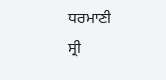ਧਰਮਾਣੀ
ਸ੍ਰੀ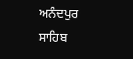ਅਨੰਦਪੁਰ ਸਾਹਿਬ